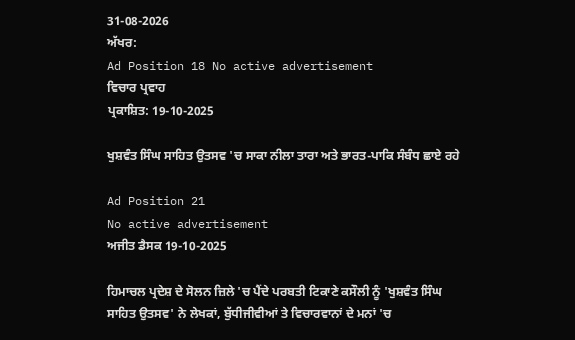31-08-2026
ਅੱਖਰ:
Ad Position 18 No active advertisement
ਵਿਚਾਰ ਪ੍ਰਵਾਹ
ਪ੍ਰਕਾਸ਼ਿਤ: 19-10-2025

ਖੁਸ਼ਵੰਤ ਸਿੰਘ ਸਾਹਿਤ ਉਤਸਵ 'ਚ ਸਾਕਾ ਨੀਲਾ ਤਾਰਾ ਅਤੇ ਭਾਰਤ-ਪਾਕਿ ਸੰਬੰਧ ਛਾਏ ਰਹੇ

Ad Position 21
No active advertisement
ਅਜੀਤ ਡੈਸਕ 19-10-2025

ਹਿਮਾਚਲ ਪ੍ਰਦੇਸ਼ ਦੇ ਸੋਲਨ ਜ਼ਿਲੇ 'ਚ ਪੈਂਦੇ ਪਰਬਤੀ ਟਿਕਾਣੇ ਕਸੌਲੀ ਨੂੰ 'ਖੁਸ਼ਵੰਤ ਸਿੰਘ ਸਾਹਿਤ ਉਤਸਵ' ਨੇ ਲੇਖਕਾਂ, ਬੁੱਧੀਜੀਵੀਆਂ ਤੇ ਵਿਚਾਰਵਾਨਾਂ ਦੇ ਮਨਾਂ 'ਚ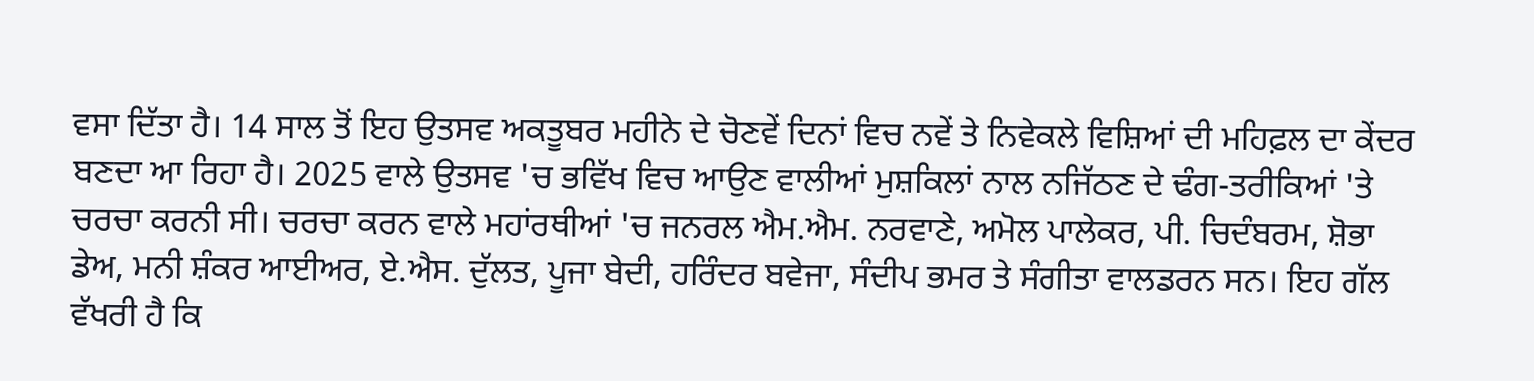ਵਸਾ ਦਿੱਤਾ ਹੈ। 14 ਸਾਲ ਤੋਂ ਇਹ ਉਤਸਵ ਅਕਤੂਬਰ ਮਹੀਨੇ ਦੇ ਚੋਣਵੇਂ ਦਿਨਾਂ ਵਿਚ ਨਵੇਂ ਤੇ ਨਿਵੇਕਲੇ ਵਿਸ਼ਿਆਂ ਦੀ ਮਹਿਫ਼ਲ ਦਾ ਕੇਂਦਰ ਬਣਦਾ ਆ ਰਿਹਾ ਹੈ। 2025 ਵਾਲੇ ਉਤਸਵ 'ਚ ਭਵਿੱਖ ਵਿਚ ਆਉਣ ਵਾਲੀਆਂ ਮੁਸ਼ਕਿਲਾਂ ਨਾਲ ਨਜਿੱਠਣ ਦੇ ਢੰਗ-ਤਰੀਕਿਆਂ 'ਤੇ ਚਰਚਾ ਕਰਨੀ ਸੀ। ਚਰਚਾ ਕਰਨ ਵਾਲੇ ਮਹਾਂਰਥੀਆਂ 'ਚ ਜਨਰਲ ਐਮ.ਐਮ. ਨਰਵਾਣੇ, ਅਮੋਲ ਪਾਲੇਕਰ, ਪੀ. ਚਿਦੰਬਰਮ, ਸ਼ੋਭਾ ਡੇਅ, ਮਨੀ ਸ਼ੰਕਰ ਆਈਅਰ, ਏ.ਐਸ. ਦੁੱਲਤ, ਪੂਜਾ ਬੇਦੀ, ਹਰਿੰਦਰ ਬਵੇਜਾ, ਸੰਦੀਪ ਭਮਰ ਤੇ ਸੰਗੀਤਾ ਵਾਲਡਰਨ ਸਨ। ਇਹ ਗੱਲ ਵੱਖਰੀ ਹੈ ਕਿ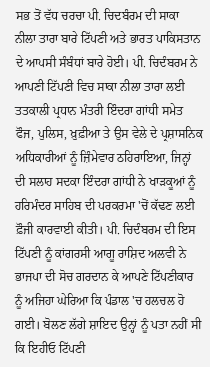ਸਭ ਤੋਂ ਵੱਧ ਚਰਚਾ ਪੀ. ਚਿਦਬੰਰਮ ਦੀ ਸਾਕਾ ਨੀਲਾ ਤਾਰਾ ਬਾਰੇ ਟਿੱਪਣੀ ਅਤੇ ਭਾਰਤ ਪਾਕਿਸਤਾਨ ਦੇ ਆਪਸੀ ਸੰਬੰਧਾਂ ਬਾਰੇ ਹੋਈ। ਪੀ. ਚਿਦੰਬਰਮ ਨੇ ਆਪਣੀ ਟਿੱਪਣੀ ਵਿਚ ਸਾਕਾ ਨੀਲਾ ਤਾਰਾ ਲਈ ਤਤਕਾਲੀ ਪ੍ਰਧਾਨ ਮੰਤਰੀ ਇੰਦਰਾ ਗਾਂਧੀ ਸਮੇਤ ਫੌਜ, ਪੁਲਿਸ, ਖ਼ੁਫ਼ੀਆ ਤੇ ਉਸ ਵੇਲੇ ਦੇ ਪ੍ਰਸ਼ਾਸਨਿਕ ਅਧਿਕਾਰੀਆਂ ਨੂੰ ਜ਼ਿੰਮੇਵਾਰ ਠਹਿਰਾਇਆ, ਜਿਨ੍ਹਾਂ ਦੀ ਸਲਾਹ ਸਦਕਾ ਇੰਦਰਾ ਗਾਂਧੀ ਨੇ ਖਾੜਕੂਆਂ ਨੂੰ ਹਰਿਮੰਦਰ ਸਾਹਿਬ ਦੀ ਪਰਕਰਮਾ 'ਚੋਂ ਕੱਢਣ ਲਈ ਫ਼ੌਜੀ ਕਾਰਵਾਈ ਕੀਤੀ। ਪੀ. ਚਿਦੰਬਰਮ ਦੀ ਇਸ ਟਿੱਪਣੀ ਨੂੰ ਕਾਂਗਰਸੀ ਆਗੂ ਰਾਸ਼ਿਦ ਅਲਵੀ ਨੇ ਭਾਜਪਾ ਦੀ ਸੋਚ ਗਰਦਾਨ ਕੇ ਆਪਣੇ ਟਿੱਪਣੀਕਾਰ ਨੂੰ ਅਜਿਹਾ ਘੇਰਿਆ ਕਿ ਪੰਡਾਲ 'ਚ ਹਲਚਲ ਹੋ ਗਈ। ਬੋਲਣ ਲੱਗੇ ਸ਼ਾਇਦ ਉਨ੍ਹਾਂ ਨੂੰ ਪਤਾ ਨਹੀਂ ਸੀ ਕਿ ਇਹੀਓ ਟਿੱਪਣੀ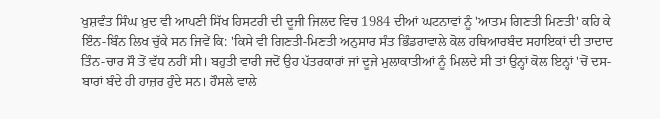ਖੁਸ਼ਵੰਤ ਸਿੰਘ ਖ਼ੁਦ ਵੀ ਆਪਣੀ ਸਿੱਖ ਹਿਸਟਰੀ ਦੀ ਦੂਜੀ ਜਿਲਦ ਵਿਚ 1984 ਦੀਆਂ ਘਟਨਾਵਾਂ ਨੂੰ 'ਆਤਮ ਗਿਣਤੀ ਮਿਣਤੀ' ਕਹਿ ਕੇ ਇੰਨ-ਬਿੰਨ ਲਿਖ ਚੁੱਕੇ ਸਨ ਜਿਵੇਂ ਕਿ: 'ਕਿਸੇ ਵੀ ਗਿਣਤੀ-ਮਿਣਤੀ ਅਨੁਸਾਰ ਸੰਤ ਭਿੰਡਰਾਵਾਲੇ ਕੋਲ ਹਥਿਆਰਬੰਦ ਸਹਾਇਕਾਂ ਦੀ ਤਾਦਾਦ ਤਿੰਨ-ਚਾਰ ਸੌ ਤੋਂ ਵੱਧ ਨਹੀਂ ਸੀ। ਬਹੁਤੀ ਵਾਰੀ ਜਦੋਂ ਉਹ ਪੱਤਰਕਾਰਾਂ ਜਾਂ ਦੂਜੇ ਮੁਲਾਕਾਤੀਆਂ ਨੂੰ ਮਿਲਦੇ ਸੀ ਤਾਂ ਉਨ੍ਹਾਂ ਕੋਲ ਇਨ੍ਹਾਂ 'ਚੋਂ ਦਸ-ਬਾਰਾਂ ਬੰਦੇ ਹੀ ਹਾਜ਼ਰ ਹੁੰਦੇ ਸਨ। ਹੌਸਲੇ ਵਾਲੇ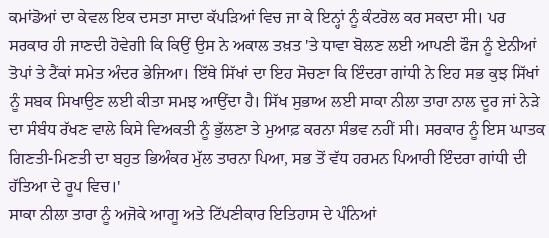ਕਮਾਂਡੋਆਂ ਦਾ ਕੇਵਲ ਇਕ ਦਸਤਾ ਸਾਦਾ ਕੱਪੜਿਆਂ ਵਿਚ ਜਾ ਕੇ ਇਨ੍ਹਾਂ ਨੂੰ ਕੰਟਰੋਲ ਕਰ ਸਕਦਾ ਸੀ। ਪਰ ਸਰਕਾਰ ਹੀ ਜਾਣਦੀ ਹੋਵੇਗੀ ਕਿ ਕਿਉਂ ਉਸ ਨੇ ਅਕਾਲ ਤਖ਼ਤ 'ਤੇ ਧਾਵਾ ਬੋਲਣ ਲਈ ਆਪਣੀ ਫੌਜ ਨੂੰ ਏਨੀਆਂ ਤੋਪਾਂ ਤੇ ਟੈਂਕਾਂ ਸਮੇਤ ਅੰਦਰ ਭੇਜਿਆ। ਇੱਥੇ ਸਿੱਖਾਂ ਦਾ ਇਹ ਸੋਚਣਾ ਕਿ ਇੰਦਰਾ ਗਾਂਧੀ ਨੇ ਇਹ ਸਭ ਕੁਝ ਸਿੱਖਾਂ ਨੂੰ ਸਬਕ ਸਿਖਾਉਣ ਲਈ ਕੀਤਾ ਸਮਝ ਆਉਂਦਾ ਹੈ। ਸਿੱਖ ਸੁਭਾਅ ਲਈ ਸਾਕਾ ਨੀਲਾ ਤਾਰਾ ਨਾਲ ਦੂਰ ਜਾਂ ਨੇੜੇ ਦਾ ਸੰਬੰਧ ਰੱਖਣ ਵਾਲੇ ਕਿਸੇ ਵਿਅਕਤੀ ਨੂੰ ਭੁੱਲਣਾ ਤੇ ਮੁਆਫ਼ ਕਰਨਾ ਸੰਭਵ ਨਹੀਂ ਸੀ। ਸਰਕਾਰ ਨੂੰ ਇਸ ਘਾਤਕ ਗਿਣਤੀ-ਮਿਣਤੀ ਦਾ ਬਹੁਤ ਭਿਅੰਕਰ ਮੁੱਲ ਤਾਰਨਾ ਪਿਆ, ਸਭ ਤੋਂ ਵੱਧ ਹਰਮਨ ਪਿਆਰੀ ਇੰਦਰਾ ਗਾਂਧੀ ਦੀ ਹੱਤਿਆ ਦੇ ਰੂਪ ਵਿਚ।'
ਸਾਕਾ ਨੀਲਾ ਤਾਰਾ ਨੂੰ ਅਜੋਕੇ ਆਗੂ ਅਤੇ ਟਿੱਪਣੀਕਾਰ ਇਤਿਹਾਸ ਦੇ ਪੰਨਿਆਂ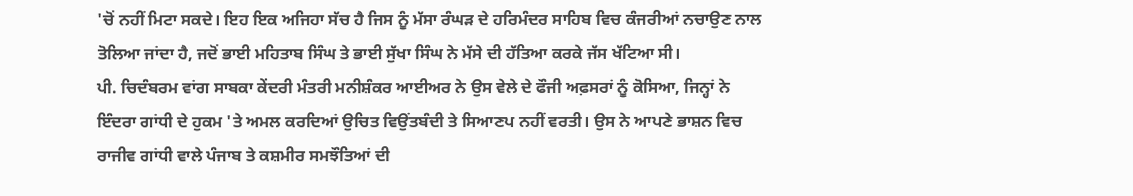'ਚੋਂ ਨਹੀਂ ਮਿਟਾ ਸਕਦੇ। ਇਹ ਇਕ ਅਜਿਹਾ ਸੱਚ ਹੈ ਜਿਸ ਨੂੰ ਮੱਸਾ ਰੰਘੜ ਦੇ ਹਰਿਮੰਦਰ ਸਾਹਿਬ ਵਿਚ ਕੰਜਰੀਆਂ ਨਚਾਉਣ ਨਾਲ ਤੋਲਿਆ ਜਾਂਦਾ ਹੈ, ਜਦੋਂ ਭਾਈ ਮਹਿਤਾਬ ਸਿੰਘ ਤੇ ਭਾਈ ਸੁੱਖਾ ਸਿੰਘ ਨੇ ਮੱਸੇ ਦੀ ਹੱਤਿਆ ਕਰਕੇ ਜੱਸ ਖੱਟਿਆ ਸੀ।
ਪੀ. ਚਿਦੰਬਰਮ ਵਾਂਗ ਸਾਬਕਾ ਕੇਂਦਰੀ ਮੰਤਰੀ ਮਨੀਸ਼ੰਕਰ ਆਈਅਰ ਨੇ ਉਸ ਵੇਲੇ ਦੇ ਫੌਜੀ ਅਫ਼ਸਰਾਂ ਨੂੰ ਕੋਸਿਆ, ਜਿਨ੍ਹਾਂ ਨੇ ਇੰਦਰਾ ਗਾਂਧੀ ਦੇ ਹੁਕਮ 'ਤੇ ਅਮਲ ਕਰਦਿਆਂ ਉਚਿਤ ਵਿਉਂਤਬੰਦੀ ਤੇ ਸਿਆਣਪ ਨਹੀਂ ਵਰਤੀ। ਉਸ ਨੇ ਆਪਣੇ ਭਾਸ਼ਨ ਵਿਚ ਰਾਜੀਵ ਗਾਂਧੀ ਵਾਲੇ ਪੰਜਾਬ ਤੇ ਕਸ਼ਮੀਰ ਸਮਝੌਤਿਆਂ ਦੀ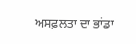ਅਸਫ਼ਲਤਾ ਦਾ ਭਾਂਡਾ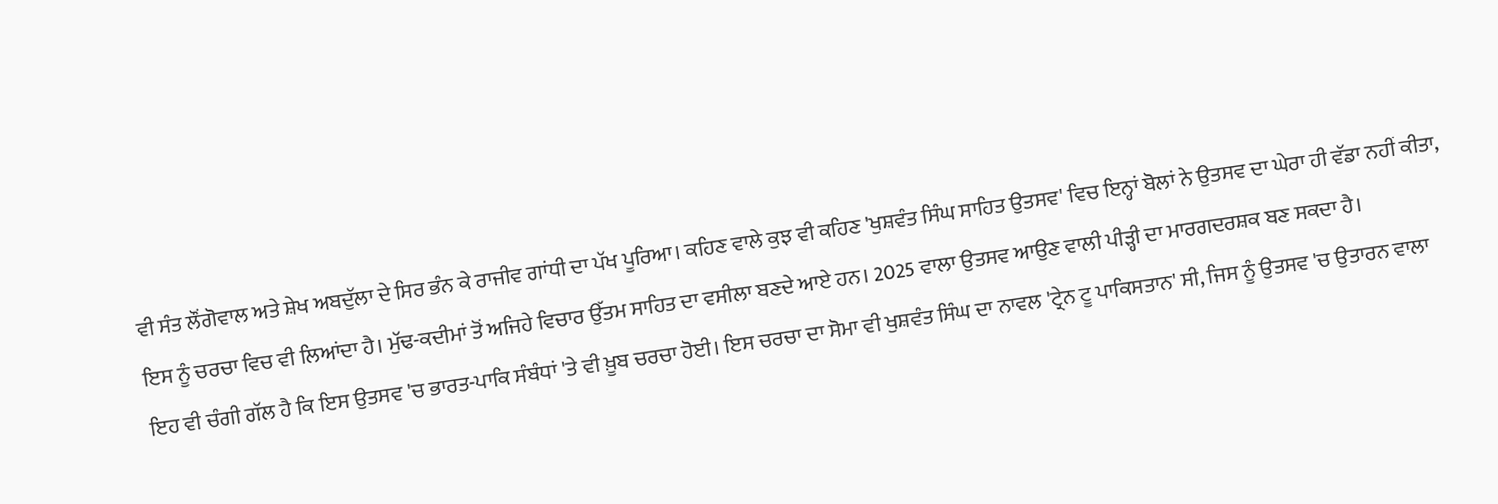ਵੀ ਸੰਤ ਲੌਂਗੋਵਾਲ ਅਤੇ ਸ਼ੇਖ ਅਬਦੁੱਲਾ ਦੇ ਸਿਰ ਭੰਨ ਕੇ ਰਾਜੀਵ ਗਾਂਧੀ ਦਾ ਪੱਖ ਪੂਰਿਆ। ਕਹਿਣ ਵਾਲੇ ਕੁਝ ਵੀ ਕਹਿਣ 'ਖੁਸ਼ਵੰਤ ਸਿੰਘ ਸਾਹਿਤ ਉਤਸਵ' ਵਿਚ ਇਨ੍ਹਾਂ ਬੋਲਾਂ ਨੇ ਉਤਸਵ ਦਾ ਘੇਰਾ ਹੀ ਵੱਡਾ ਨਹੀਂ ਕੀਤਾ, ਇਸ ਨੂੰ ਚਰਚਾ ਵਿਚ ਵੀ ਲਿਆਂਦਾ ਹੈ। ਮੁੱਢ-ਕਦੀਮਾਂ ਤੋਂ ਅਜਿਹੇ ਵਿਚਾਰ ਉੱਤਮ ਸਾਹਿਤ ਦਾ ਵਸੀਲਾ ਬਣਦੇ ਆਏ ਹਨ। 2025 ਵਾਲਾ ਉਤਸਵ ਆਉਣ ਵਾਲੀ ਪੀੜ੍ਹੀ ਦਾ ਮਾਰਗਦਰਸ਼ਕ ਬਣ ਸਕਦਾ ਹੈ।
ਇਹ ਵੀ ਚੰਗੀ ਗੱਲ ਹੈ ਕਿ ਇਸ ਉਤਸਵ 'ਚ ਭਾਰਤ-ਪਾਕਿ ਸੰਬੰਧਾਂ 'ਤੇ ਵੀ ਖ਼ੂਬ ਚਰਚਾ ਹੋਈ। ਇਸ ਚਰਚਾ ਦਾ ਸੋਮਾ ਵੀ ਖੁਸ਼ਵੰਤ ਸਿੰਘ ਦਾ ਨਾਵਲ 'ਟ੍ਰੇਨ ਟੂ ਪਾਕਿਸਤਾਨ' ਸੀ, ਜਿਸ ਨੂੰ ਉਤਸਵ 'ਚ ਉਤਾਰਨ ਵਾਲਾ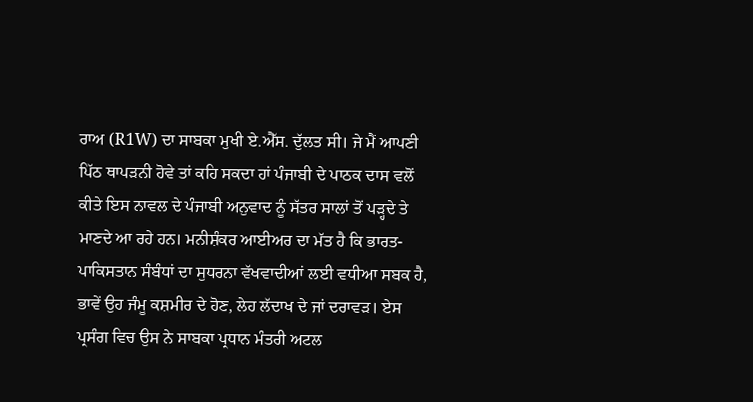ਰਾਅ (R1W) ਦਾ ਸਾਬਕਾ ਮੁਖੀ ਏ.ਐੱਸ. ਦੁੱਲਤ ਸੀ। ਜੇ ਮੈਂ ਆਪਣੀ ਪਿੱਠ ਥਾਪੜਨੀ ਹੋਵੇ ਤਾਂ ਕਹਿ ਸਕਦਾ ਹਾਂ ਪੰਜਾਬੀ ਦੇ ਪਾਠਕ ਦਾਸ ਵਲੋਂ ਕੀਤੇ ਇਸ ਨਾਵਲ ਦੇ ਪੰਜਾਬੀ ਅਨੁਵਾਦ ਨੂੰ ਸੱਤਰ ਸਾਲਾਂ ਤੋਂ ਪੜ੍ਹਦੇ ਤੇ ਮਾਣਦੇ ਆ ਰਹੇ ਹਨ। ਮਨੀਸ਼ੰਕਰ ਆਈਅਰ ਦਾ ਮੱਤ ਹੈ ਕਿ ਭਾਰਤ-ਪਾਕਿਸਤਾਨ ਸੰਬੰਧਾਂ ਦਾ ਸੁਧਰਨਾ ਵੱਖਵਾਦੀਆਂ ਲਈ ਵਧੀਆ ਸਬਕ ਹੈ, ਭਾਵੇਂ ਉਹ ਜੰਮੂ ਕਸ਼ਮੀਰ ਦੇ ਹੋਣ, ਲੇਹ ਲੱਦਾਖ ਦੇ ਜਾਂ ਦਰਾਵੜ। ਏਸ ਪ੍ਰਸੰਗ ਵਿਚ ਉਸ ਨੇ ਸਾਬਕਾ ਪ੍ਰਧਾਨ ਮੰਤਰੀ ਅਟਲ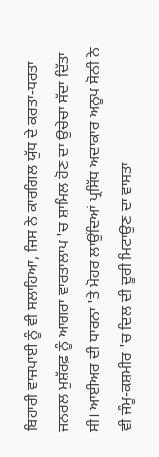ਬਿਹਾਰੀ ਵਾਜਪਾਈ ਨੂੰ ਵੀ ਸਲਾਹਿਆ, ਜਿਸ ਨੇ ਕਾਰਗਿਲ ਯੁੱਧ ਦੇ ਕਰਤਾ-ਧਰਤਾ ਜਨਰਲ ਮੁਸ਼ੱਰਫ਼ ਨੂੰ ਆਗਰਾ ਵਾਰਤਾਲਾਪ 'ਚ ਸ਼ਾਮਿਲ ਹੋਣ ਦਾ ਉਚੇਚਾ ਸੱਦਾ ਦਿੱਤਾ ਸੀ। ਆਈਅਰ ਦੀ ਧਾਰਨਾ 'ਤੇ ਮੋਹਰ ਲਾਉਂਦਿਆਂ ਪ੍ਰਸਿੱਧ ਅਦਾਕਾਰ ਅਨੂਪ ਸੋਨੀ ਨੇ ਵੀ ਜੰਮੂ-ਕਸ਼ਮੀਰ 'ਚ ਦਿਲ ਦੀ ਦੂਰੀ ਮਿਟਾਉਣ ਦਾ ਵਾਸਤਾ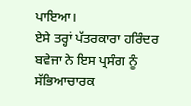ਪਾਇਆ।
ਏਸੇ ਤਰ੍ਹਾਂ ਪੱਤਰਕਾਰਾ ਹਰਿੰਦਰ ਬਵੇਜਾ ਨੇ ਇਸ ਪ੍ਰਸੰਗ ਨੂੰ ਸੱਭਿਆਚਾਰਕ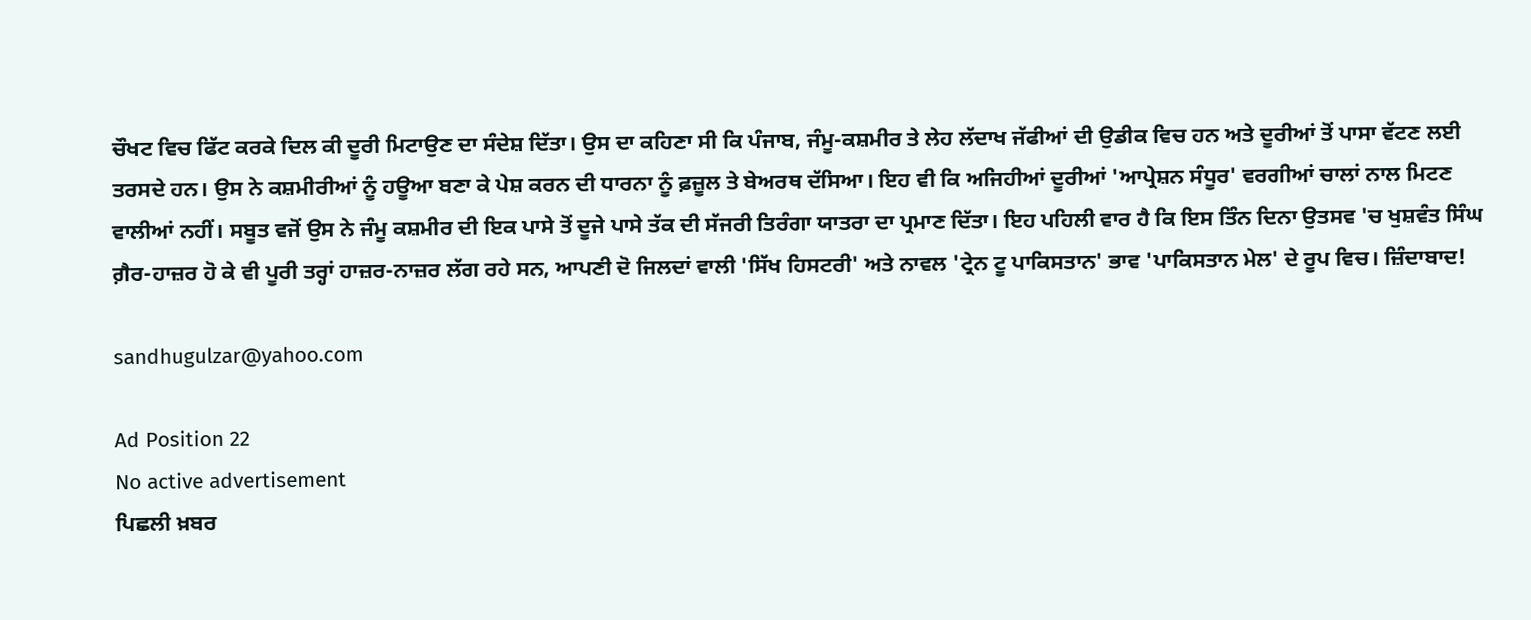ਚੌਖਟ ਵਿਚ ਫਿੱਟ ਕਰਕੇ ਦਿਲ ਕੀ ਦੂਰੀ ਮਿਟਾਉਣ ਦਾ ਸੰਦੇਸ਼ ਦਿੱਤਾ। ਉਸ ਦਾ ਕਹਿਣਾ ਸੀ ਕਿ ਪੰਜਾਬ, ਜੰਮੂ-ਕਸ਼ਮੀਰ ਤੇ ਲੇਹ ਲੱਦਾਖ ਜੱਫੀਆਂ ਦੀ ਉਡੀਕ ਵਿਚ ਹਨ ਅਤੇ ਦੂਰੀਆਂ ਤੋਂ ਪਾਸਾ ਵੱਟਣ ਲਈ ਤਰਸਦੇ ਹਨ। ਉਸ ਨੇ ਕਸ਼ਮੀਰੀਆਂ ਨੂੰ ਹਊਆ ਬਣਾ ਕੇ ਪੇਸ਼ ਕਰਨ ਦੀ ਧਾਰਨਾ ਨੂੰ ਫ਼ਜ਼ੂਲ ਤੇ ਬੇਅਰਥ ਦੱਸਿਆ। ਇਹ ਵੀ ਕਿ ਅਜਿਹੀਆਂ ਦੂਰੀਆਂ 'ਆਪ੍ਰੇਸ਼ਨ ਸੰਧੂਰ' ਵਰਗੀਆਂ ਚਾਲਾਂ ਨਾਲ ਮਿਟਣ ਵਾਲੀਆਂ ਨਹੀਂ। ਸਬੂਤ ਵਜੋਂ ਉਸ ਨੇ ਜੰਮੂ ਕਸ਼ਮੀਰ ਦੀ ਇਕ ਪਾਸੇ ਤੋਂ ਦੂਜੇ ਪਾਸੇ ਤੱਕ ਦੀ ਸੱਜਰੀ ਤਿਰੰਗਾ ਯਾਤਰਾ ਦਾ ਪ੍ਰਮਾਣ ਦਿੱਤਾ। ਇਹ ਪਹਿਲੀ ਵਾਰ ਹੈ ਕਿ ਇਸ ਤਿੰਨ ਦਿਨਾ ਉਤਸਵ 'ਚ ਖੁਸ਼ਵੰਤ ਸਿੰਘ ਗ਼ੈਰ-ਹਾਜ਼ਰ ਹੋ ਕੇ ਵੀ ਪੂਰੀ ਤਰ੍ਹਾਂ ਹਾਜ਼ਰ-ਨਾਜ਼ਰ ਲੱਗ ਰਹੇ ਸਨ, ਆਪਣੀ ਦੋ ਜਿਲਦਾਂ ਵਾਲੀ 'ਸਿੱਖ ਹਿਸਟਰੀ' ਅਤੇ ਨਾਵਲ 'ਟ੍ਰੇਨ ਟੂ ਪਾਕਿਸਤਾਨ' ਭਾਵ 'ਪਾਕਿਸਤਾਨ ਮੇਲ' ਦੇ ਰੂਪ ਵਿਚ। ਜ਼ਿੰਦਾਬਾਦ!

sandhugulzar@yahoo.com

Ad Position 22
No active advertisement
ਪਿਛਲੀ ਖ਼ਬਰ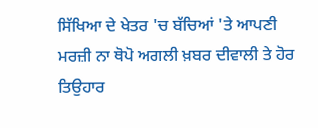ਸਿੱਖਿਆ ਦੇ ਖੇਤਰ 'ਚ ਬੱਚਿਆਂ 'ਤੇ ਆਪਣੀ ਮਰਜ਼ੀ ਨਾ ਥੋਪੋ ਅਗਲੀ ਖ਼ਬਰ ਦੀਵਾਲੀ ਤੇ ਹੋਰ ਤਿਉਹਾਰ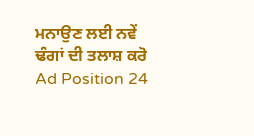ਮਨਾਉਣ ਲਈ ਨਵੇਂ ਢੰਗਾਂ ਦੀ ਤਲਾਸ਼ ਕਰੋ
Ad Position 24